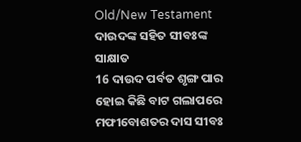Old/New Testament
ଦାଉଦଙ୍କ ସହିତ ସୀବଃଙ୍କ ସାକ୍ଷାତ
16 ଦାଉଦ ପର୍ବତ ଶୃଙ୍ଗ ପାର ହୋଇ କିଛି ବାଟ ଗଲାପରେ ମଫୀବୋଶତର ଦାସ ସୀବଃ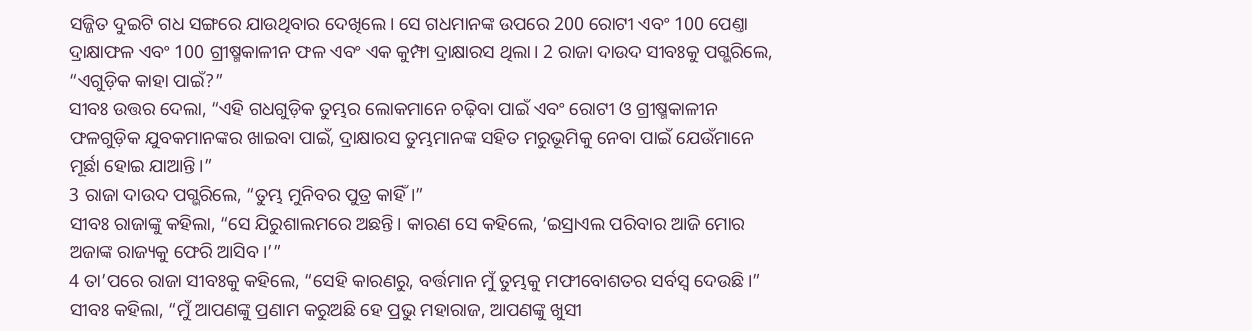ସଜ୍ଜିତ ଦୁଇଟି ଗଧ ସଙ୍ଗରେ ଯାଉଥିବାର ଦେଖିଲେ। ସେ ଗଧମାନଙ୍କ ଉପରେ 200 ରୋଟୀ ଏବଂ 100 ପେଣ୍ତା ଦ୍ରାକ୍ଷାଫଳ ଏବଂ 100 ଗ୍ରୀଷ୍ମକାଳୀନ ଫଳ ଏବଂ ଏକ କୁମ୍ଫା ଦ୍ରାକ୍ଷାରସ ଥିଲା। 2 ରାଜା ଦାଉଦ ସୀବଃକୁ ପଗ୍ଭରିଲେ, “ଏଗୁଡ଼ିକ କାହା ପାଇଁ?”
ସୀବଃ ଉତ୍ତର ଦେଲା, “ଏହି ଗଧଗୁଡ଼ିକ ତୁମ୍ଭର ଲୋକମାନେ ଚଢ଼ିବା ପାଇଁ ଏବଂ ରୋଟୀ ଓ ଗ୍ରୀଷ୍ମକାଳୀନ ଫଳଗୁଡ଼ିକ ଯୁବକମାନଙ୍କର ଖାଇବା ପାଇଁ, ଦ୍ରାକ୍ଷାରସ ତୁମ୍ଭମାନଙ୍କ ସହିତ ମରୁଭୂମିକୁ ନେବା ପାଇଁ ଯେଉଁମାନେ ମୂର୍ଛା ହୋଇ ଯାଆନ୍ତି।”
3 ରାଜା ଦାଉଦ ପଗ୍ଭରିଲେ, “ତୁମ୍ଭ ମୁନିବର ପୁତ୍ର କାହିଁ।”
ସୀବଃ ରାଜାଙ୍କୁ କହିଲା, “ସେ ଯିରୁଶାଲମରେ ଅଛନ୍ତି। କାରଣ ସେ କହିଲେ, ‘ଇସ୍ରାଏଲ ପରିବାର ଆଜି ମୋର ଅଜାଙ୍କ ରାଜ୍ୟକୁ ଫେରି ଆସିବ।’”
4 ତା’ପରେ ରାଜା ସୀବଃକୁ କହିଲେ, “ସେହି କାରଣରୁ, ବର୍ତ୍ତମାନ ମୁଁ ତୁମ୍ଭକୁ ମଫୀବୋଶତର ସର୍ବସ୍ୱ ଦେଉଛି।”
ସୀବଃ କହିଲା, “ମୁଁ ଆପଣଙ୍କୁ ପ୍ରଣାମ କରୁଅଛି ହେ ପ୍ରଭୁ ମହାରାଜ, ଆପଣଙ୍କୁ ଖୁସୀ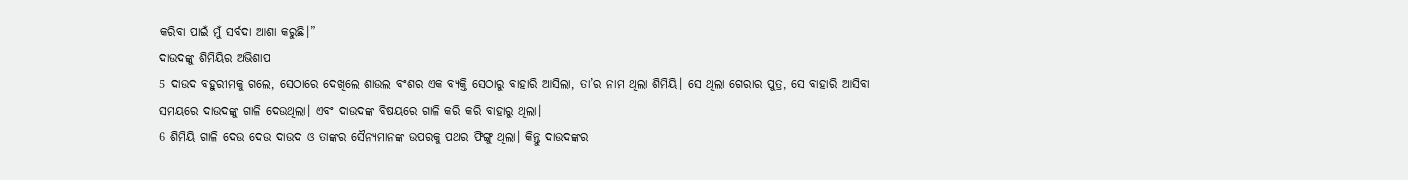କରିବା ପାଇଁ ମୁଁ ସର୍ବଦା ଆଶା କରୁଛି।”
ଦାଉଦଙ୍କୁ ଶିମିୟିର ଅଭିଶାପ
5 ଦାଉଦ ବହୁରୀମକୁ ଗଲେ, ସେଠାରେ ଦେଖିଲେ ଶାଉଲ ବଂଶର ଏକ ବ୍ୟକ୍ତି ସେଠାରୁ ବାହାରି ଆସିଲା, ତା’ର ନାମ ଥିଲା ଶିମିୟି। ସେ ଥିଲା ଗେରାର ପୁତ୍ର, ସେ ବାହାରି ଆସିବା ସମୟରେ ଦାଉଦଙ୍କୁ ଗାଳି ଦେଉଥିଲା। ଏବଂ ଦାଉଦଙ୍କ ବିଷୟରେ ଗାଳି କରି କରି ବାହାରୁ ଥିଲା।
6 ଶିମିୟି ଗାଳି ଦେଉ ଦେଉ ଦାଉଦ ଓ ତାଙ୍କର ସୈନ୍ୟମାନଙ୍କ ଉପରକୁ ପଥର ଫିଙ୍ଗୁ ଥିଲା। କିନ୍ତୁ ଦାଉଦଙ୍କର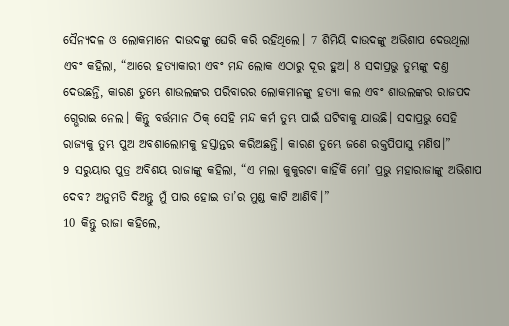ସୈନ୍ୟଦଳ ଓ ଲୋକମାନେ ଦାଉଦଙ୍କୁ ଘେରି କରି ରହିଥିଲେ। 7 ଶିମିୟି ଦାଉଦଙ୍କୁ ଅଭିଶାପ ଦେଉଥିଲା ଏବଂ କହିଲା, “ଆରେ ହତ୍ୟାକାରୀ ଏବଂ ମନ୍ଦ ଲୋକ ଏଠାରୁ ଦୂର ହୁଅ। 8 ସଦାପ୍ରଭୁ ତୁମ୍ଭଙ୍କୁ ଦଣ୍ତ ଦେଉଛନ୍ତି, କାରଣ ତୁମ୍ଭେ ଶାଉଲଙ୍କର ପରିବାରର ଲୋକମାନଙ୍କୁ ହତ୍ୟା କଲ ଏବଂ ଶାଉଲଙ୍କର ରାଜପଦ ଗ୍ଭେରାଇ ନେଲ। କିନ୍ତୁ ବର୍ତ୍ତମାନ ଠିକ୍ ସେହି ମନ୍ଦ କର୍ମ ତୁମ୍ଭ ପାଇଁ ଘଟିବାକୁ ଯାଉଛି। ସଦାପ୍ରଭୁ ସେହି ରାଜ୍ୟକୁ ତୁମ୍ଭ ପୁଅ ଅବଶାଲୋମକୁ ହସ୍ତାନ୍ତର କରିଅଛନ୍ତି। କାରଣ ତୁମ୍ଭେ ଜଣେ ରକ୍ତପିପାସୁ ମଣିଷ।”
9 ସରୁୟାର ପୁତ୍ର ଅବିଶୟ ରାଜାଙ୍କୁ କହିଲା, “ଏ ମଲା କୁକୁରଟା କାହିଁକି ମୋ’ ପ୍ରଭୁ ମହାରାଜାଙ୍କୁ ଅଭିଶାପ ଦେବ? ଅନୁମତି ଦିଅନ୍ତୁ ମୁଁ ପାର ହୋଇ ତା’ର ମୁଣ୍ଡ କାଟି ଆଣିବି।”
10 କିନ୍ତୁ ରାଜା କହିଲେ,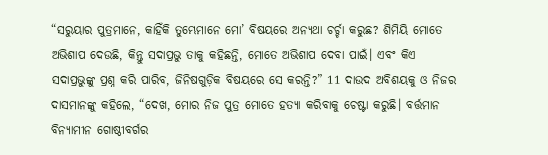“ସରୁୟାର ପୁତ୍ରମାନେ, କାହିଁକି ତୁମ୍ଭେମାନେ ମୋ’ ବିଷୟରେ ଅନ୍ୟଥା ଚର୍ଚ୍ଚା କରୁଛ? ଶିମିୟି ମୋତେ ଅଭିଶାପ ଦେଉଛି, କିନ୍ତୁ ସଦାପ୍ରଭୁ ତାକୁ କହିଛନ୍ତି, ମୋତେ ଅଭିଶାପ ଦେବା ପାଇଁ। ଏବଂ କିଏ ସଦାପ୍ରଭୁଙ୍କୁ ପ୍ରଶ୍ନ କରି ପାରିବ, ଜିନିଷଗୁଡ଼ିକ ବିଷୟରେ ସେ କରନ୍ତି?” 11 ଦାଉଦ ଅବିଶୟକୁ ଓ ନିଜର ଦାସମାନଙ୍କୁ କହିଲେ, “ଦେଖ, ମୋର ନିଜ ପୁତ୍ର ମୋତେ ହତ୍ୟା କରିବାକୁ ଚେଷ୍ଟା କରୁଛି। ବର୍ତ୍ତମାନ ବିନ୍ୟାମୀନ ଗୋଷ୍ଠୀବର୍ଗର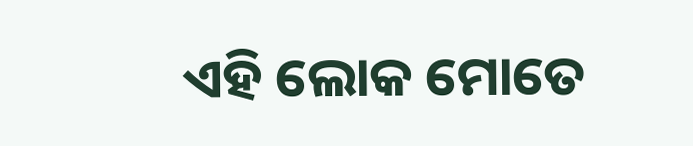ଏହି ଲୋକ ମୋତେ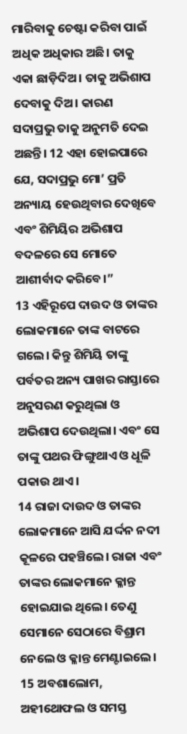ମାରିବାକୁ ଚେଷ୍ଟା କରିବା ପାଇଁ ଅଧିକ ଅଧିକାର ଅଛି। ତାକୁ ଏକା ଛାଡ଼ିଦିଅ। ତାକୁ ଅଭିଶାପ ଦେବାକୁ ଦିଅ। କାରଣ ସଦାପ୍ରଭୁ ତାକୁ ଅନୁମତି ଦେଇ ଅଛନ୍ତି। 12 ଏହା ହୋଇପାରେ ଯେ, ସଦାପ୍ରଭୁ ମୋ’ ପ୍ରତି ଅନ୍ୟାୟ ହେଉଥିବାର ଦେଖିବେ ଏବଂ ଶିମିୟିର ଅଭିଶାପ ବଦଳରେ ସେ ମୋତେ ଆଶୀର୍ବାଦ କରିବେ।”
13 ଏହିରୂପେ ଦାଉଦ ଓ ତାଙ୍କର ଲୋକମାନେ ତାଙ୍କ ବାଟରେ ଗଲେ। କିନ୍ତୁ ଶିମିୟି ତାଙ୍କୁ ପର୍ବତର ଅନ୍ୟ ପାଖର ରାସ୍ତାରେ ଅନୁସରଣ କରୁଥିଲା ଓ ଅଭିଶାପ ଦେଉଥିଲା। ଏବଂ ସେ ତାଙ୍କୁ ପଥର ଫିଙ୍ଗୁଥାଏ ଓ ଧୂଳି ପକାଉ ଥାଏ।
14 ରାଜା ଦାଉଦ ଓ ତାଙ୍କର ଲୋକମାନେ ଆସି ଯର୍ଦ୍ଦନ ନଦୀ କୂଳରେ ପହଞ୍ଚିଲେ। ରାଜା ଏବଂ ତାଙ୍କର ଲୋକମାନେ କ୍ଳାନ୍ତ ହୋଇଯାଇ ଥିଲେ। ତେଣୁ ସେମାନେ ସେଠାରେ ବିଶ୍ରାମ ନେଲେ ଓ କ୍ଳାନ୍ତ ମେଣ୍ଟାଇଲେ।
15 ଅବଶାଲୋମ, ଅହୀଥୋଫଲ ଓ ସମସ୍ତ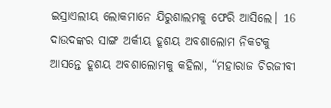ଇସ୍ରାଏଲୀୟ ଲୋକମାନେ ଯିରୁଶାଲମକୁ ଫେରି ଆସିଲେ। 16 ଦାଉଦଙ୍କର ସାଙ୍ଗ ଅର୍କୀୟ ହୂଶୟ ଅବଶାଲୋମ ନିକଟକୁ ଆସନ୍ତେ ହୂଶୟ ଅବଶାଲୋମକୁ କହିଲା, “ମହାରାଜ ଚିରଜୀବୀ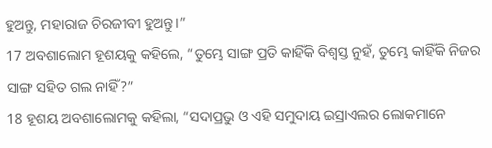ହୁଅନ୍ତୁ, ମହାରାଜ ଚିରଜୀବୀ ହୁଅନ୍ତୁ।”
17 ଅବଶାଲୋମ ହୂଶୟକୁ କହିଲେ, “ତୁମ୍ଭେ ସାଙ୍ଗ ପ୍ରତି କାହିଁକି ବିଶ୍ୱସ୍ତ ନୁହଁ, ତୁମ୍ଭେ କାହିଁକି ନିଜର ସାଙ୍ଗ ସହିତ ଗଲ ନାହିଁ?”
18 ହୂଶୟ ଅବଶାଲୋମକୁ କହିଲା, “ସଦାପ୍ରଭୁ ଓ ଏହି ସମୁଦାୟ ଇସ୍ରାଏଲର ଲୋକମାନେ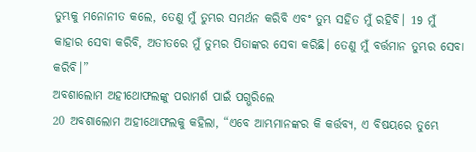ତୁମ୍ଭକୁ ମନୋନୀତ କଲେ, ତେଣୁ ମୁଁ ତୁମ୍ଭର ସମର୍ଥନ କରିବି ଏବଂ ତୁମ୍ଭ ସହିତ ମୁଁ ରହିବି। 19 ମୁଁ କାହାର ସେବା କରିବି, ଅତୀତରେ ମୁଁ ତୁମ୍ଭର ପିତାଙ୍କର ସେବା କରିଛି। ତେଣୁ ମୁଁ ବର୍ତ୍ତମାନ ତୁମ୍ଭର ସେବା କରିବି।”
ଅବଶାଲୋମ ଅହୀଥୋଫଲଙ୍କୁ ପରାମର୍ଶ ପାଇଁ ପଗ୍ଭରିଲେ
20 ଅବଶାଲୋମ ଅହୀଥୋଫଲକୁ କହିଲା, “ଏବେ ଆମ୍ଭମାନଙ୍କର କି କର୍ତ୍ତବ୍ୟ, ଏ ବିଷୟରେ ତୁମ୍ଭେ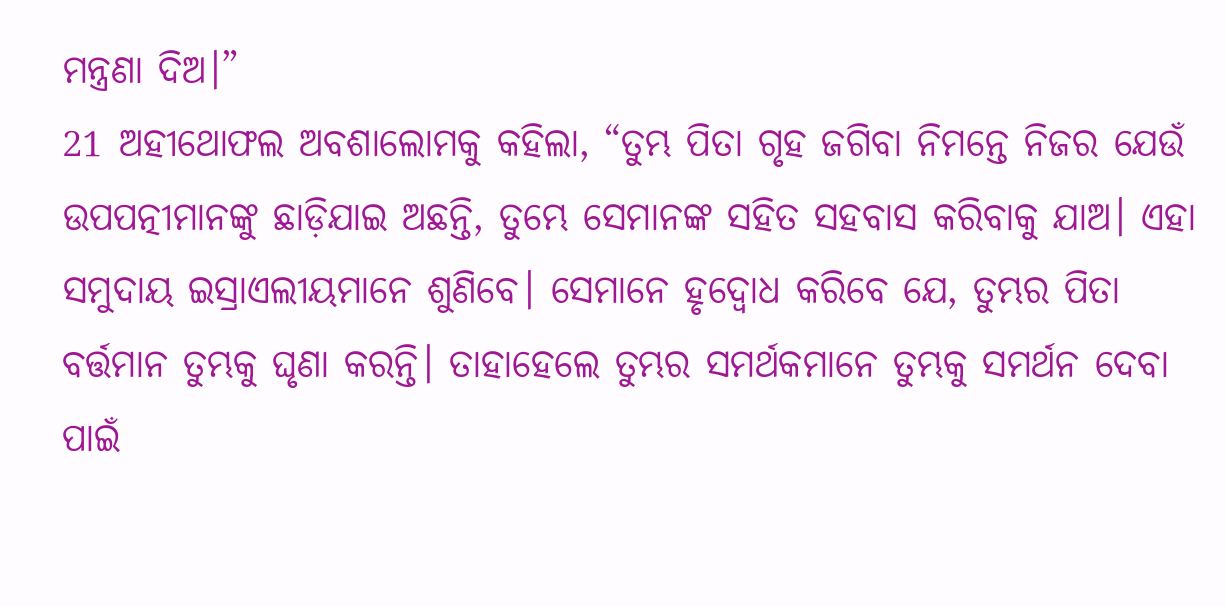ମନ୍ତ୍ରଣା ଦିଅ।”
21 ଅହୀଥୋଫଲ ଅବଶାଲୋମକୁ କହିଲା, “ତୁମ୍ଭ ପିତା ଗୃହ ଜଗିବା ନିମନ୍ତେ ନିଜର ଯେଉଁ ଉପପତ୍ନୀମାନଙ୍କୁ ଛାଡ଼ିଯାଇ ଅଛନ୍ତି, ତୁମ୍ଭେ ସେମାନଙ୍କ ସହିତ ସହବାସ କରିବାକୁ ଯାଅ। ଏହା ସମୁଦାୟ ଇସ୍ରାଏଲୀୟମାନେ ଶୁଣିବେ। ସେମାନେ ହୃଦ୍ବୋଧ କରିବେ ଯେ, ତୁମ୍ଭର ପିତା ବର୍ତ୍ତମାନ ତୁମ୍ଭକୁ ଘୃଣା କରନ୍ତି। ତାହାହେଲେ ତୁମ୍ଭର ସମର୍ଥକମାନେ ତୁମ୍ଭକୁ ସମର୍ଥନ ଦେବା ପାଇଁ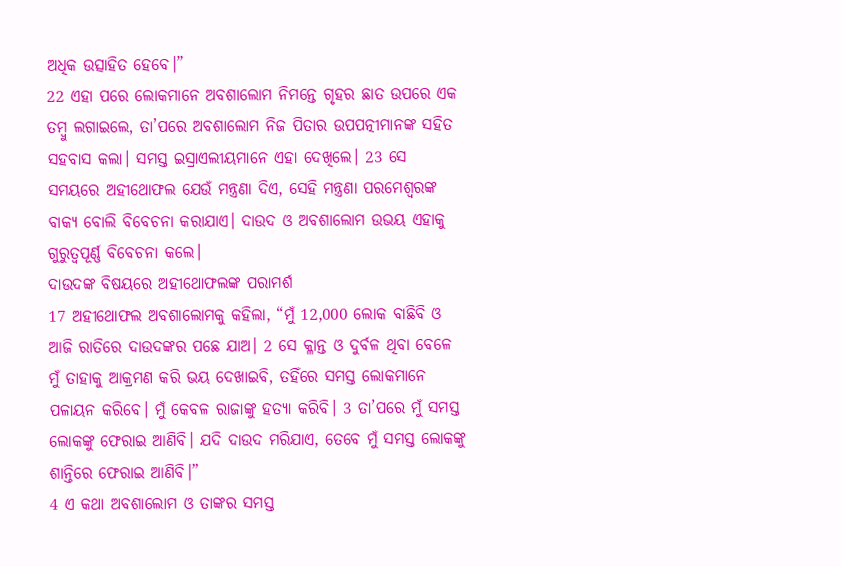ଅଧିକ ଉତ୍ସାହିତ ହେବେ।”
22 ଏହା ପରେ ଲୋକମାନେ ଅବଶାଲୋମ ନିମନ୍ତେ ଗୃହର ଛାତ ଉପରେ ଏକ ତମ୍ବୁ ଲଗାଇଲେ, ତା’ପରେ ଅବଶାଲୋମ ନିଜ ପିତାର ଉପପତ୍ନୀମାନଙ୍କ ସହିତ ସହବାସ କଲା। ସମସ୍ତ ଇସ୍ରାଏଲୀୟମାନେ ଏହା ଦେଖିଲେ। 23 ସେ ସମୟରେ ଅହୀଥୋଫଲ ଯେଉଁ ମନ୍ତ୍ରଣା ଦିଏ, ସେହି ମନ୍ତ୍ରଣା ପରମେଶ୍ୱରଙ୍କ ବାକ୍ୟ ବୋଲି ବିବେଚନା କରାଯାଏ। ଦାଉଦ ଓ ଅବଶାଲୋମ ଉଭୟ ଏହାକୁ ଗୁରୁତ୍ୱପୂର୍ଣ୍ଣ ବିବେଚନା କଲେ।
ଦାଉଦଙ୍କ ବିଷୟରେ ଅହୀଥୋଫଲଙ୍କ ପରାମର୍ଶ
17 ଅହୀଥୋଫଲ ଅବଶାଲୋମକୁ କହିଲା, “ମୁଁ 12,000 ଲୋକ ବାଛିବି ଓ ଆଜି ରାତିରେ ଦାଉଦଙ୍କର ପଛେ ଯାଅ। 2 ସେ କ୍ଳାନ୍ତ ଓ ଦୁର୍ବଳ ଥିବା ବେଳେ ମୁଁ ତାହାକୁ ଆକ୍ରମଣ କରି ଭୟ ଦେଖାଇବି, ତହିଁରେ ସମସ୍ତ ଲୋକମାନେ ପଳାୟନ କରିବେ। ମୁଁ କେବଳ ରାଜାଙ୍କୁ ହତ୍ୟା କରିବି। 3 ତା’ପରେ ମୁଁ ସମସ୍ତ ଲୋକଙ୍କୁ ଫେରାଇ ଆଣିବି। ଯଦି ଦାଉଦ ମରିଯାଏ, ତେବେ ମୁଁ ସମସ୍ତ ଲୋକଙ୍କୁ ଶାନ୍ତିରେ ଫେରାଇ ଆଣିବି।”
4 ଏ କଥା ଅବଶାଲୋମ ଓ ତାଙ୍କର ସମସ୍ତ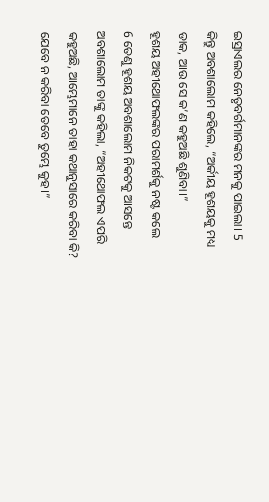ଇସ୍ରାଏଲର ନେତୃବର୍ଗମାନଙ୍କର ମନକୁ ପାଇଲା। 5 କିନ୍ତୁ ଅବଶାଲୋମ କହିଲେ, “ଅର୍କୀୟ ହୂଶୟକୁ ମଧ୍ୟ ଡାକ, ଆଉ ସେ କ’ଣ କହୁଅଛି ଶୁଣିବା।”
ହୂଶୟ ଅହୀଥୋଫଲଙ୍କର ପରାମର୍ଶକୁ ନଷ୍ଟ କଲେ
6 ତେଣୁ ହୂଶୟ ଅବଶାଲୋମ ନିକଟକୁ ଆସନ୍ତେ ଅବଶାଲୋମ ତାଙ୍କୁ କହିଲା, “ଅହୀଥୋଫଲ ଏପରି କହୁଅଛି, ଆମ୍ଭେମାନେ ତାହା କଥାନୁସାରେ କରିବା କି? ଯେବେ ନ କରିବା ତେବେ ତୁମ୍ଭେ କୁହ।”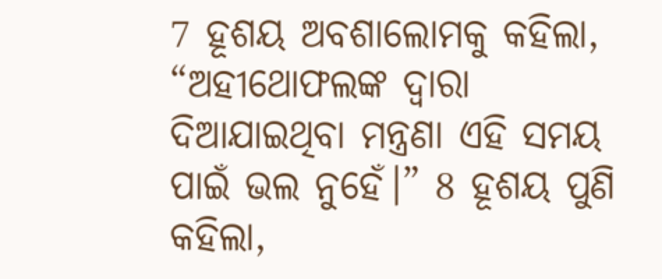7 ହୂଶୟ ଅବଶାଲୋମକୁ କହିଲା, “ଅହୀଥୋଫଲଙ୍କ ଦ୍ୱାରା ଦିଆଯାଇଥିବା ମନ୍ତ୍ରଣା ଏହି ସମୟ ପାଇଁ ଭଲ ନୁହେଁ।” 8 ହୂଶୟ ପୁଣି କହିଲା,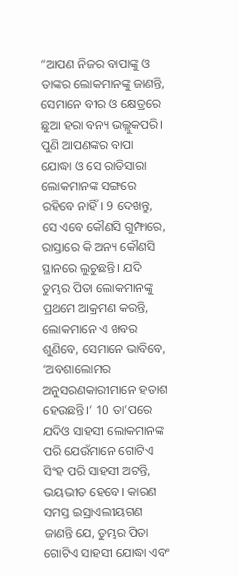“ଆପଣ ନିଜର ବାପାଙ୍କୁ ଓ ତାଙ୍କର ଲୋକମାନଙ୍କୁ ଜାଣନ୍ତି, ସେମାନେ ବୀର ଓ କ୍ଷେତ୍ରରେ ଛୁଆ ହରା ବନ୍ୟ ଭଲ୍ଲୁକପରି। ପୁଣି ଆପଣଙ୍କର ବାପା ଯୋଦ୍ଧା ଓ ସେ ରାତିସାରା ଲୋକମାନଙ୍କ ସଙ୍ଗରେ ରହିବେ ନାହିଁ। 9 ଦେଖନ୍ତୁ, ସେ ଏବେ କୌଣସି ଗୁମ୍ଫାରେ, ରାସ୍ତାରେ କି ଅନ୍ୟ କୌଣସି ସ୍ଥାନରେ ଲୁଚୁଛନ୍ତି। ଯଦି ତୁମ୍ଭର ପିତା ଲୋକମାନଙ୍କୁ ପ୍ରଥମେ ଆକ୍ରମଣ କରନ୍ତି, ଲୋକମାନେ ଏ ଖବର ଶୁଣିବେ, ସେମାନେ ଭାବିବେ, ‘ଅବଶାଲୋମର ଅନୁସରଣକାରୀମାନେ ହତାଶ ହେଉଛନ୍ତି।’ 10 ତା’ପରେ ଯଦିଓ ସାହସୀ ଲୋକମାନଙ୍କ ପରି ଯେଉଁମାନେ ଗୋଟିଏ ସିଂହ ପରି ସାହସୀ ଅଟନ୍ତି, ଭୟଭୀତ ହେବେ। କାରଣ ସମସ୍ତ ଇସ୍ରାଏଲୀୟଗଣ ଜାଣନ୍ତି ଯେ, ତୁମ୍ଭର ପିତା ଗୋଟିଏ ସାହସୀ ଯୋଦ୍ଧା ଏବଂ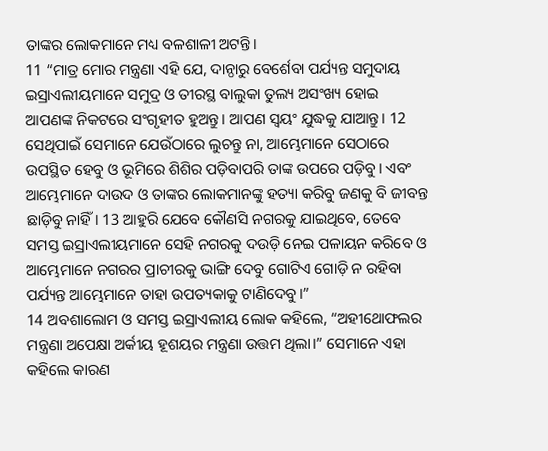ତାଙ୍କର ଲୋକମାନେ ମଧ୍ୟ ବଳଶାଳୀ ଅଟନ୍ତି।
11 “ମାତ୍ର ମୋର ମନ୍ତ୍ରଣା ଏହି ଯେ, ଦାନ୍ଠାରୁ ବେର୍ଶେବା ପର୍ଯ୍ୟନ୍ତ ସମୁଦାୟ ଇସ୍ରାଏଲୀୟମାନେ ସମୁଦ୍ର ଓ ତୀରସ୍ଥ ବାଲୁକା ତୁଲ୍ୟ ଅସଂଖ୍ୟ ହୋଇ ଆପଣଙ୍କ ନିକଟରେ ସଂଗୃହୀତ ହୁଅନ୍ତୁ। ଆପଣ ସ୍ୱୟଂ ଯୁଦ୍ଧକୁ ଯାଆନ୍ତୁ। 12 ସେଥିପାଇଁ ସେମାନେ ଯେଉଁଠାରେ ଲୁଚନ୍ତୁ ନା, ଆମ୍ଭେମାନେ ସେଠାରେ ଉପସ୍ଥିତ ହେବୁ ଓ ଭୂମିରେ ଶିଶିର ପଡ଼ିବାପରି ତାଙ୍କ ଉପରେ ପଡ଼ିବୁ। ଏବଂ ଆମ୍ଭେମାନେ ଦାଉଦ ଓ ତାଙ୍କର ଲୋକମାନଙ୍କୁ ହତ୍ୟା କରିବୁ ଜଣକୁ ବି ଜୀବନ୍ତ ଛାଡ଼ିବୁ ନାହିଁ। 13 ଆହୁରି ଯେବେ କୌଣସି ନଗରକୁ ଯାଇଥିବେ, ତେବେ ସମସ୍ତ ଇସ୍ରାଏଲୀୟମାନେ ସେହି ନଗରକୁ ଦଉଡ଼ି ନେଇ ପଳାୟନ କରିବେ ଓ ଆମ୍ଭେମାନେ ନଗରର ପ୍ରାଚୀରକୁ ଭାଙ୍ଗି ଦେବୁ ଗୋଟିଏ ଗୋଡ଼ି ନ ରହିବା ପର୍ଯ୍ୟନ୍ତ ଆମ୍ଭେମାନେ ତାହା ଉପତ୍ୟକାକୁ ଟାଣିଦେବୁ।”
14 ଅବଶାଲୋମ ଓ ସମସ୍ତ ଇସ୍ରାଏଲୀୟ ଲୋକ କହିଲେ, “ଅହୀଥୋଫଲର ମନ୍ତ୍ରଣା ଅପେକ୍ଷା ଅର୍କୀୟ ହୂଶୟର ମନ୍ତ୍ରଣା ଉତ୍ତମ ଥିଲା।” ସେମାନେ ଏହା କହିଲେ କାରଣ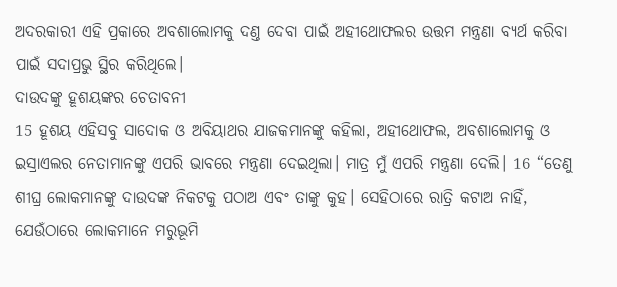ଅଦରକାରୀ ଏହି ପ୍ରକାରେ ଅବଶାଲୋମକୁ ଦଣ୍ତ ଦେବା ପାଇଁ ଅହୀଥୋଫଲର ଉତ୍ତମ ମନ୍ତ୍ରଣା ବ୍ୟର୍ଥ କରିବା ପାଇଁ ସଦାପ୍ରଭୁ ସ୍ଥିର କରିଥିଲେ।
ଦାଉଦଙ୍କୁ ହୂଶୟଙ୍କର ଚେତାବନୀ
15 ହୂଶୟ ଏହିସବୁ ସାଦୋକ ଓ ଅବିୟାଥର ଯାଜକମାନଙ୍କୁ କହିଲା, ଅହୀଥୋଫଲ, ଅବଶାଲୋମକୁ ଓ ଇସ୍ରାଏଲର ନେତାମାନଙ୍କୁ ଏପରି ଭାବରେ ମନ୍ତ୍ରଣା ଦେଇଥିଲା। ମାତ୍ର ମୁଁ ଏପରି ମନ୍ତ୍ରଣା ଦେଲି। 16 “ତେଣୁ ଶୀଘ୍ର ଲୋକମାନଙ୍କୁ ଦାଉଦଙ୍କ ନିକଟକୁ ପଠାଅ ଏବଂ ତାଙ୍କୁ କୁହ। ସେହିଠାରେ ରାତ୍ରି କଟାଅ ନାହିଁ, ଯେଉଁଠାରେ ଲୋକମାନେ ମରୁଭୂମି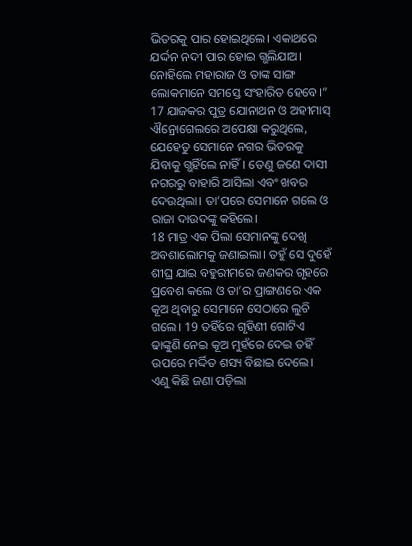ଭିତରକୁ ପାର ହୋଇଥିଲେ। ଏକାଥରେ ଯର୍ଦ୍ଦନ ନଦୀ ପାର ହୋଇ ଗ୍ଭଲିଯାଅ। ନୋହିଲେ ମହାରାଜ ଓ ତାଙ୍କ ସାଙ୍ଗ ଲୋକମାନେ ସମସ୍ତେ ସଂହାରିତ ହେବେ।”
17 ଯାଜକର ପୁତ୍ର ଯୋନାଥନ ଓ ଅହୀମାସ୍ ଐନ୍ରୋଗେଲରେ ଅପେକ୍ଷା କରୁଥିଲେ, ଯେହେତୁ ସେମାନେ ନଗର ଭିତରକୁ ଯିବାକୁ ଗ୍ଭହିଁଲେ ନାହିଁ। ତେଣୁ ଜଣେ ଦାସୀ ନଗରରୁ ବାହାରି ଆସିଲା ଏବଂ ଖବର ଦେଉଥିଲା। ତା’ପରେ ସେମାନେ ଗଲେ ଓ ରାଜା ଦାଉଦଙ୍କୁ କହିଲେ।
18 ମାତ୍ର ଏକ ପିଲା ସେମାନଙ୍କୁ ଦେଖି ଅବଶାଲୋମକୁ ଜଣାଇଲା। ତହୁଁ ସେ ଦୁହେଁ ଶୀଘ୍ର ଯାଇ ବହୁରୀମରେ ଜଣକର ଗୃହରେ ପ୍ରବେଶ କଲେ ଓ ତା’ର ପ୍ରାଙ୍ଗଣରେ ଏକ କୂଅ ଥିବାରୁ ସେମାନେ ସେଠାରେ ଲୁଚି ଗଲେ। 19 ତହିଁରେ ଗୃହିଣୀ ଗୋଟିଏ ଢାଙ୍କୁଣି ନେଇ କୂଅ ମୁହଁରେ ଦେଇ ତହିଁ ଉପରେ ମର୍ଦ୍ଦିତ ଶସ୍ୟ ବିଛାଇ ଦେଲେ। ଏଣୁ କିଛି ଜଣା ପଡ଼ିଲା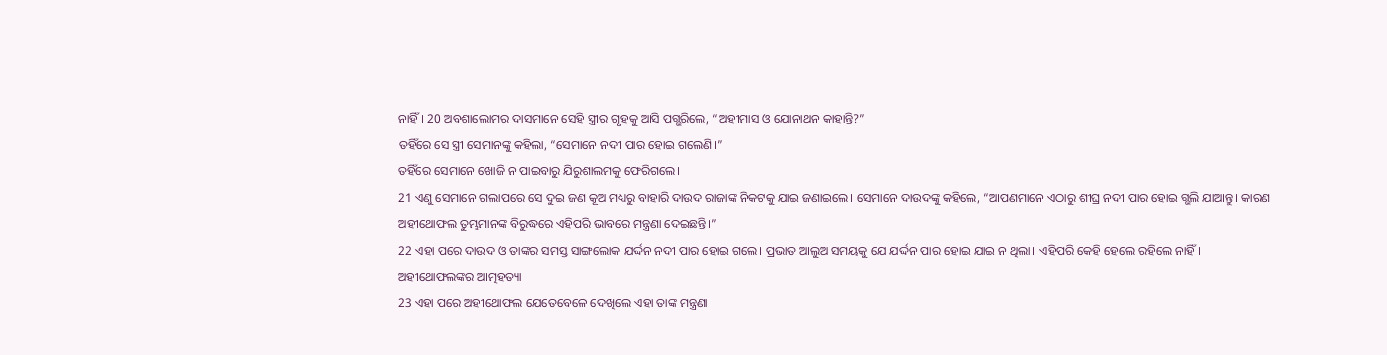ନାହିଁ। 20 ଅବଶାଲୋମର ଦାସମାନେ ସେହି ସ୍ତ୍ରୀର ଗୃହକୁ ଆସି ପଗ୍ଭରିଲେ, “ଅହୀମାସ ଓ ଯୋନାଥନ କାହାନ୍ତି?”
ତହିଁରେ ସେ ସ୍ତ୍ରୀ ସେମାନଙ୍କୁ କହିଲା, “ସେମାନେ ନଦୀ ପାର ହୋଇ ଗଲେଣି।”
ତହିଁରେ ସେମାନେ ଖୋଜି ନ ପାଇବାରୁ ଯିରୁଶାଲମକୁ ଫେରିଗଲେ।
21 ଏଣୁ ସେମାନେ ଗଲାପରେ ସେ ଦୁଇ ଜଣ କୂଅ ମଧ୍ୟରୁ ବାହାରି ଦାଉଦ ରାଜାଙ୍କ ନିକଟକୁ ଯାଇ ଜଣାଇଲେ। ସେମାନେ ଦାଉଦଙ୍କୁ କହିଲେ, “ଆପଣମାନେ ଏଠାରୁ ଶୀଘ୍ର ନଦୀ ପାର ହୋଇ ଗ୍ଭଲି ଯାଆନ୍ତୁ। କାରଣ ଅହୀଥୋଫଲ ତୁମ୍ଭମାନଙ୍କ ବିରୁଦ୍ଧରେ ଏହିପରି ଭାବରେ ମନ୍ତ୍ରଣା ଦେଇଛନ୍ତି।”
22 ଏହା ପରେ ଦାଉଦ ଓ ତାଙ୍କର ସମସ୍ତ ସାଙ୍ଗଲୋକ ଯର୍ଦ୍ଦନ ନଦୀ ପାର ହୋଇ ଗଲେ। ପ୍ରଭାତ ଆଲୁଅ ସମୟକୁ ଯେ ଯର୍ଦ୍ଦନ ପାର ହୋଇ ଯାଇ ନ ଥିଲା। ଏହିପରି କେହି ହେଲେ ରହିଲେ ନାହିଁ।
ଅହୀଥୋଫଲଙ୍କର ଆତ୍ମହତ୍ୟା
23 ଏହା ପରେ ଅହୀଥୋଫଲ ଯେତେବେଳେ ଦେଖିଲେ ଏହା ତାଙ୍କ ମନ୍ତ୍ରଣା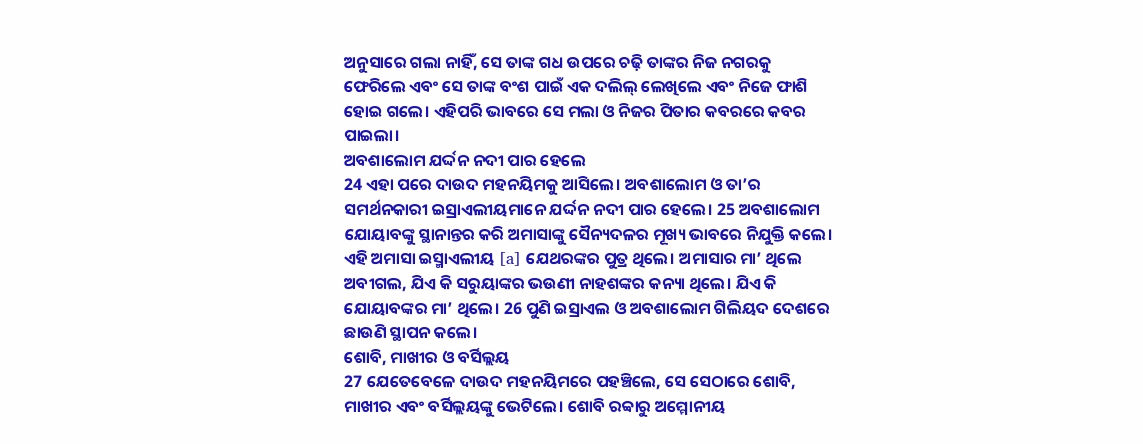ଅନୁସାରେ ଗଲା ନାହିଁ, ସେ ତାଙ୍କ ଗଧ ଉପରେ ଚଢ଼ି ତାଙ୍କର ନିଜ ନଗରକୁ ଫେରିଲେ ଏବଂ ସେ ତାଙ୍କ ବଂଶ ପାଇଁ ଏକ ଦଲିଲ୍ ଲେଖିଲେ ଏବଂ ନିଜେ ଫାଶି ହୋଇ ଗଲେ। ଏହିପରି ଭାବରେ ସେ ମଲା ଓ ନିଜର ପିତାର କବରରେ କବର ପାଇଲା।
ଅବଶାଲୋମ ଯର୍ଦ୍ଦନ ନଦୀ ପାର ହେଲେ
24 ଏହା ପରେ ଦାଉଦ ମହନୟିମକୁ ଆସିଲେ। ଅବଶାଲୋମ ଓ ତା’ର ସମର୍ଥନକାରୀ ଇସ୍ରାଏଲୀୟମାନେ ଯର୍ଦ୍ଦନ ନଦୀ ପାର ହେଲେ। 25 ଅବଶାଲୋମ ଯୋୟାବଙ୍କୁ ସ୍ଥାନାନ୍ତର କରି ଅମାସାଙ୍କୁ ସୈନ୍ୟଦଳର ମୂଖ୍ୟ ଭାବରେ ନିଯୁକ୍ତି କଲେ। ଏହି ଅମାସା ଇସ୍ମାଏଲୀୟ [a] ଯେଥରଙ୍କର ପୁତ୍ର ଥିଲେ। ଅମାସାର ମା’ ଥିଲେ ଅବୀଗଲ, ଯିଏ କି ସରୁୟାଙ୍କର ଭଉଣୀ ନାହଶଙ୍କର କନ୍ୟା ଥିଲେ। ଯିଏ କି ଯୋୟାବଙ୍କର ମା’ ଥିଲେ। 26 ପୁଣି ଇସ୍ରାଏଲ ଓ ଅବଶାଲୋମ ଗିଲିୟଦ ଦେଶରେ ଛାଉଣି ସ୍ଥାପନ କଲେ।
ଶୋବି, ମାଖୀର ଓ ବର୍ସିଲ୍ଲୟ
27 ଯେତେବେଳେ ଦାଉଦ ମହନୟିମରେ ପହଞ୍ଚିଲେ, ସେ ସେଠାରେ ଶୋବି, ମାଖୀର ଏବଂ ବର୍ସିଲ୍ଲୟଙ୍କୁ ଭେଟିଲେ। ଶୋବି ରବ୍ବାରୁ ଅମ୍ମୋନୀୟ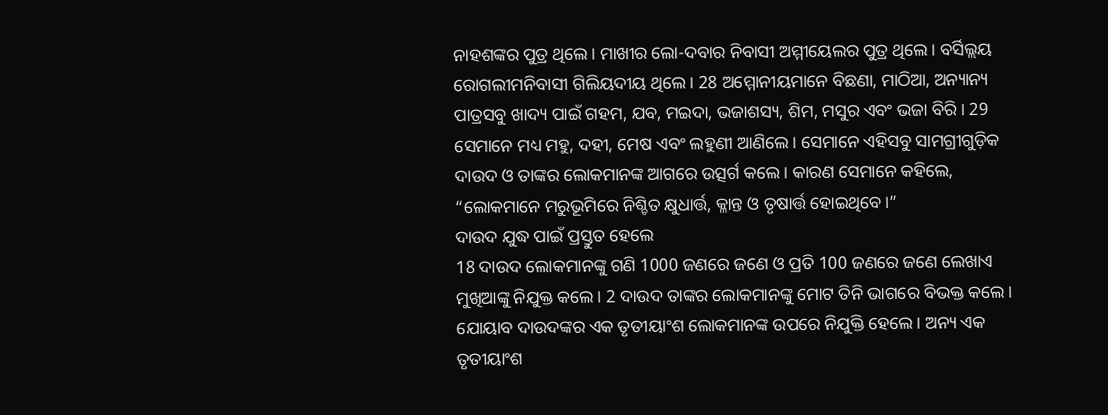ନାହଶଙ୍କର ପୁତ୍ର ଥିଲେ। ମାଖୀର ଲୋ-ଦବାର ନିବାସୀ ଅମ୍ମୀୟେଲର ପୁତ୍ର ଥିଲେ। ବର୍ସିଲ୍ଲୟ ରୋଗଲୀମନିବାସୀ ଗିଲିୟଦୀୟ ଥିଲେ। 28 ଅମ୍ମୋନୀୟମାନେ ବିଛଣା, ମାଠିଆ, ଅନ୍ୟାନ୍ୟ ପାତ୍ରସବୁ ଖାଦ୍ୟ ପାଇଁ ଗହମ, ଯବ, ମଇଦା, ଭଜାଶସ୍ୟ, ଶିମ, ମସୁର ଏବଂ ଭଜା ବିରି। 29 ସେମାନେ ମଧ୍ୟ ମହୁ, ଦହୀ, ମେଷ ଏବଂ ଲହୁଣୀ ଆଣିଲେ। ସେମାନେ ଏହିସବୁ ସାମଗ୍ରୀଗୁଡ଼ିକ ଦାଉଦ ଓ ତାଙ୍କର ଲୋକମାନଙ୍କ ଆଗରେ ଉତ୍ସର୍ଗ କଲେ। କାରଣ ସେମାନେ କହିଲେ, “ଲୋକମାନେ ମରୁଭୂମିରେ ନିଶ୍ଚିତ କ୍ଷୁଧାର୍ତ୍ତ, କ୍ଳାନ୍ତ ଓ ତୃଷାର୍ତ୍ତ ହୋଇଥିବେ।”
ଦାଉଦ ଯୁଦ୍ଧ ପାଇଁ ପ୍ରସ୍ତୁତ ହେଲେ
18 ଦାଉଦ ଲୋକମାନଙ୍କୁ ଗଣି 1000 ଜଣରେ ଜଣେ ଓ ପ୍ରତି 100 ଜଣରେ ଜଣେ ଲେଖାଏ ମୁଖିଆଙ୍କୁ ନିଯୁକ୍ତ କଲେ। 2 ଦାଉଦ ତାଙ୍କର ଲୋକମାନଙ୍କୁ ମୋଟ ତିନି ଭାଗରେ ବିଭକ୍ତ କଲେ। ଯୋୟାବ ଦାଉଦଙ୍କର ଏକ ତୃତୀୟାଂଶ ଲୋକମାନଙ୍କ ଉପରେ ନିଯୁକ୍ତି ହେଲେ। ଅନ୍ୟ ଏକ ତୃତୀୟାଂଶ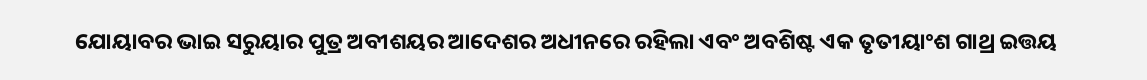ଯୋୟାବର ଭାଇ ସରୁୟାର ପୁତ୍ର ଅବୀଶୟର ଆଦେଶର ଅଧୀନରେ ରହିଲା ଏବଂ ଅବଶିଷ୍ଟ ଏକ ତୃତୀୟାଂଶ ଗାଥ୍ର ଇତ୍ତୟ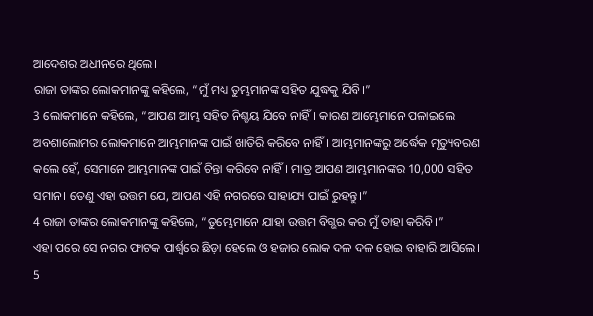ଆଦେଶର ଅଧୀନରେ ଥିଲେ।
ରାଜା ତାଙ୍କର ଲୋକମାନଙ୍କୁ କହିଲେ, “ମୁଁ ମଧ୍ୟ ତୁମ୍ଭମାନଙ୍କ ସହିତ ଯୁଦ୍ଧକୁ ଯିବି।”
3 ଲୋକମାନେ କହିଲେ, “ଆପଣ ଆମ୍ଭ ସହିତ ନିଶ୍ଚୟ ଯିବେ ନାହିଁ। କାରଣ ଆମ୍ଭେମାନେ ପଳାଇଲେ ଅବଶାଲୋମର ଲୋକମାନେ ଆମ୍ଭମାନଙ୍କ ପାଇଁ ଖାତିରି କରିବେ ନାହିଁ। ଆମ୍ଭମାନଙ୍କରୁ ଅର୍ଦ୍ଧେକ ମୃତ୍ୟୁବରଣ କଲେ ହେଁ, ସେମାନେ ଆମ୍ଭମାନଙ୍କ ପାଇଁ ଚିନ୍ତା କରିବେ ନାହିଁ। ମାତ୍ର ଆପଣ ଆମ୍ଭମାନଙ୍କର 10,000 ସହିତ ସମାନ। ତେଣୁ ଏହା ଉତ୍ତମ ଯେ, ଆପଣ ଏହି ନଗରରେ ସାହାଯ୍ୟ ପାଇଁ ରୁହନ୍ତୁ।”
4 ରାଜା ତାଙ୍କର ଲୋକମାନଙ୍କୁ କହିଲେ, “ତୁମ୍ଭେମାନେ ଯାହା ଉତ୍ତମ ବିଗ୍ଭର କର ମୁଁ ତାହା କରିବି।”
ଏହା ପରେ ସେ ନଗର ଫାଟକ ପାର୍ଶ୍ୱରେ ଛିଡ଼ା ହେଲେ ଓ ହଜାର ଲୋକ ଦଳ ଦଳ ହୋଇ ବାହାରି ଆସିଲେ।
5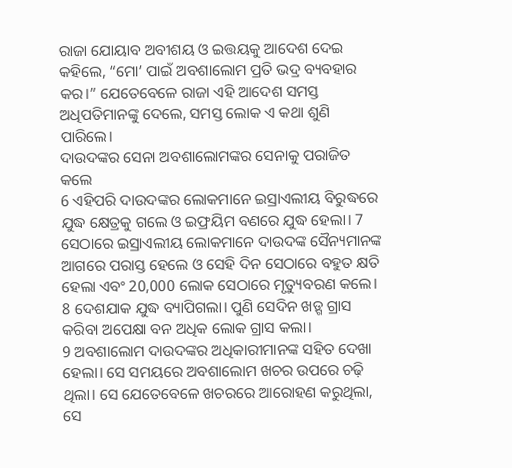ରାଜା ଯୋୟାବ ଅବୀଶୟ ଓ ଇତ୍ତୟକୁ ଆଦେଶ ଦେଇ କହିଲେ, “ମୋ’ ପାଇଁ ଅବଶାଲୋମ ପ୍ରତି ଭଦ୍ର ବ୍ୟବହାର କର।” ଯେତେବେଳେ ରାଜା ଏହି ଆଦେଶ ସମସ୍ତ ଅଧିପତିମାନଙ୍କୁ ଦେଲେ, ସମସ୍ତ ଲୋକ ଏ କଥା ଶୁଣି ପାରିଲେ।
ଦାଉଦଙ୍କର ସେନା ଅବଶାଲୋମଙ୍କର ସେନାକୁ ପରାଜିତ କଲେ
6 ଏହିପରି ଦାଉଦଙ୍କର ଲୋକମାନେ ଇସ୍ରାଏଲୀୟ ବିରୁଦ୍ଧରେ ଯୁଦ୍ଧ କ୍ଷେତ୍ରକୁ ଗଲେ ଓ ଇଫ୍ରୟିମ ବଣରେ ଯୁଦ୍ଧ ହେଲା। 7 ସେଠାରେ ଇସ୍ରାଏଲୀୟ ଲୋକମାନେ ଦାଉଦଙ୍କ ସୈନ୍ୟମାନଙ୍କ ଆଗରେ ପରାସ୍ତ ହେଲେ ଓ ସେହି ଦିନ ସେଠାରେ ବହୁତ କ୍ଷତି ହେଲା ଏବଂ 20,000 ଲୋକ ସେଠାରେ ମୃତ୍ୟୁବରଣ କଲେ। 8 ଦେଶଯାକ ଯୁଦ୍ଧ ବ୍ୟାପିଗଲା। ପୁଣି ସେଦିନ ଖଡ଼୍ଗ ଗ୍ରାସ କରିବା ଅପେକ୍ଷା ବନ ଅଧିକ ଲୋକ ଗ୍ରାସ କଲା।
9 ଅବଶାଲୋମ ଦାଉଦଙ୍କର ଅଧିକାରୀମାନଙ୍କ ସହିତ ଦେଖା ହେଲା। ସେ ସମୟରେ ଅବଶାଲୋମ ଖଚର ଉପରେ ଚଢ଼ି ଥିଲା। ସେ ଯେତେବେଳେ ଖଚରରେ ଆରୋହଣ କରୁଥିଲା, ସେ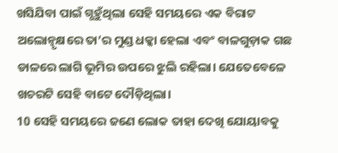ଖସିଯିବା ପାଇଁ ଗ୍ଭହୁଁଥିଲା ସେହି ସମୟରେ ଏକ ବିରାଟ ଅଲୋନ୍ବୃକ୍ଷରେ ତା’ର ମୁଣ୍ଡ ଧକ୍କା ହେଲା ଏବଂ ବାଳଗୁଡ଼ାକ ଗଛ ଡାଳରେ ଲାଗି ଭୂମିର ଉପରେ ଝୁଲି ରହିଲା। ଯେତେବେଳେ ଖଚରଟି ସେହି ବାଟେ ଦୌଡ଼ିଥିଲା।
10 ସେହି ସମୟରେ ଜଣେ ଲୋକ ତାହା ଦେଖି ଯୋୟାବକୁ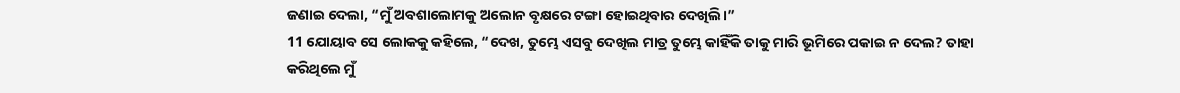ଜଣାଇ ଦେଲା, “ମୁଁ ଅବଶାଲୋମକୁ ଅଲୋନ ବୃକ୍ଷରେ ଟଙ୍ଗା ହୋଇଥିବାର ଦେଖିଲି।”
11 ଯୋୟାବ ସେ ଲୋକକୁ କହିଲେ, “ଦେଖ, ତୁମ୍ଭେ ଏସବୁ ଦେଖିଲ ମାତ୍ର ତୁମ୍ଭେ କାହିଁକି ତାକୁ ମାରି ଭୂମିରେ ପକାଇ ନ ଦେଲ? ତାହା କରିଥିଲେ ମୁଁ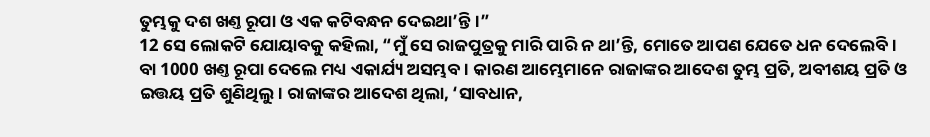ତୁମ୍ଭକୁ ଦଶ ଖଣ୍ତ ରୂପା ଓ ଏକ କଟିବନ୍ଧନ ଦେଇଥା’ନ୍ତି।”
12 ସେ ଲୋକଟି ଯୋୟାବକୁ କହିଲା, “ମୁଁ ସେ ରାଜପୁତ୍ରକୁ ମାରି ପାରି ନ ଥା’ନ୍ତି, ମୋତେ ଆପଣ ଯେତେ ଧନ ଦେଲେବି। ବା 1000 ଖଣ୍ତ ରୂପା ଦେଲେ ମଧ୍ୟ ଏକାର୍ଯ୍ୟ ଅସମ୍ଭବ। କାରଣ ଆମ୍ଭେମାନେ ରାଜାଙ୍କର ଆଦେଶ ତୁମ୍ଭ ପ୍ରତି, ଅବୀଶୟ ପ୍ରତି ଓ ଇତ୍ତୟ ପ୍ରତି ଶୁଣିଥିଲୁ। ରାଜାଙ୍କର ଆଦେଶ ଥିଲା, ‘ସାବଧାନ,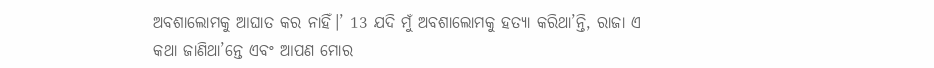ଅବଶାଲୋମକୁ ଆଘାତ କର ନାହିଁ।’ 13 ଯଦି ମୁଁ ଅବଶାଲୋମକୁ ହତ୍ୟା କରିଥା’ନ୍ତି, ରାଜା ଏ କଥା ଜାଣିଥା’ନ୍ତେ ଏବଂ ଆପଣ ମୋର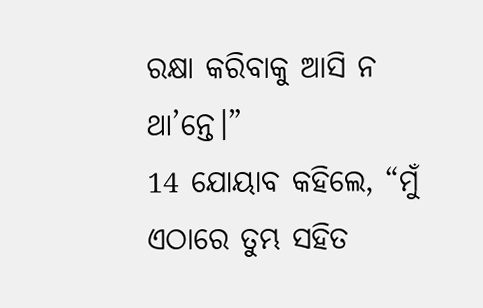ରକ୍ଷା କରିବାକୁ ଆସି ନ ଥା’ନ୍ତେ।”
14 ଯୋୟାବ କହିଲେ, “ମୁଁ ଏଠାରେ ତୁମ୍ଭ ସହିତ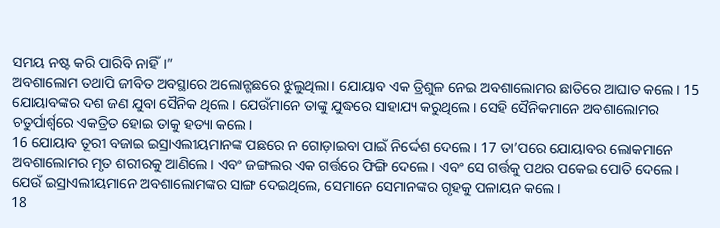ସମୟ ନଷ୍ଟ କରି ପାରିବି ନାହିଁ।”
ଅବଶାଲୋମ ତଥାପି ଜୀବିତ ଅବସ୍ଥାରେ ଅଲୋନ୍ଗଛରେ ଝୁଲୁଥିଲା। ଯୋୟାବ ଏକ ତ୍ରିଶୁଳ ନେଇ ଅବଶାଲୋମର ଛାତିରେ ଆଘାତ କଲେ। 15 ଯୋୟାବଙ୍କର ଦଶ ଜଣ ଯୁବା ସୈନିକ ଥିଲେ। ଯେଉଁମାନେ ତାଙ୍କୁ ଯୁଦ୍ଧରେ ସାହାଯ୍ୟ କରୁଥିଲେ। ସେହି ସୈନିକମାନେ ଅବଶାଲୋମର ଚତୁର୍ପାର୍ଶ୍ୱରେ ଏକତ୍ରିତ ହୋଇ ତାକୁ ହତ୍ୟା କଲେ।
16 ଯୋୟାବ ତୂରୀ ବଜାଇ ଇସ୍ରାଏଲୀୟମାନଙ୍କ ପଛରେ ନ ଗୋଡ଼ାଇବା ପାଇଁ ନିର୍ଦ୍ଦେଶ ଦେଲେ। 17 ତା’ପରେ ଯୋୟାବର ଲୋକମାନେ ଅବଶାଲୋମର ମୃତ ଶରୀରକୁ ଆଣିଲେ। ଏବଂ ଜଙ୍ଗଲର ଏକ ଗର୍ତ୍ତରେ ଫିଙ୍ଗି ଦେଲେ। ଏବଂ ସେ ଗର୍ତ୍ତକୁ ପଥର ପକେଇ ପୋତି ଦେଲେ।
ଯେଉଁ ଇସ୍ରାଏଲୀୟମାନେ ଅବଶାଲୋମଙ୍କର ସାଙ୍ଗ ଦେଇଥିଲେ, ସେମାନେ ସେମାନଙ୍କର ଗୃହକୁ ପଳାୟନ କଲେ।
18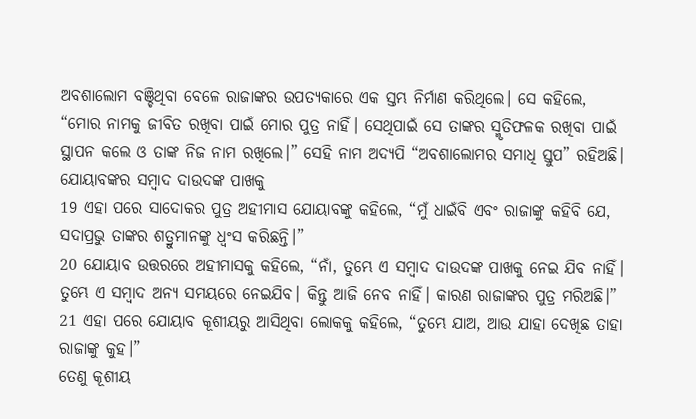ଅବଶାଲୋମ ବଞ୍ଚିଥିବା ବେଳେ ରାଜାଙ୍କର ଉପତ୍ୟକାରେ ଏକ ସ୍ତମ୍ଭ ନିର୍ମାଣ କରିଥିଲେ। ସେ କହିଲେ, “ମୋର ନାମକୁ ଜୀବିତ ରଖିବା ପାଇଁ ମୋର ପୁତ୍ର ନାହିଁ। ସେଥିପାଇଁ ସେ ତାଙ୍କର ସ୍ମୃତିଫଳକ ରଖିବା ପାଇଁ ସ୍ଥାପନ କଲେ ଓ ତାଙ୍କ ନିଜ ନାମ ରଖିଲେ।” ସେହି ନାମ ଅଦ୍ୟପି “ଅବଶାଲୋମର ସମାଧି ସ୍ତୁପ” ରହିଅଛି।
ଯୋୟାବଙ୍କର ସମ୍ବାଦ ଦାଉଦଙ୍କ ପାଖକୁ
19 ଏହା ପରେ ସାଦୋକର ପୁତ୍ର ଅହୀମାସ ଯୋୟାବଙ୍କୁ କହିଲେ, “ମୁଁ ଧାଇଁବି ଏବଂ ରାଜାଙ୍କୁ କହିବି ଯେ, ସଦାପ୍ରଭୁ ତାଙ୍କର ଶତ୍ରୁମାନଙ୍କୁ ଧ୍ୱଂସ କରିଛନ୍ତି।”
20 ଯୋୟାବ ଉତ୍ତରରେ ଅହୀମାସକୁ କହିଲେ, “ନାଁ, ତୁମ୍ଭେ ଏ ସମ୍ବାଦ ଦାଉଦଙ୍କ ପାଖକୁ ନେଇ ଯିବ ନାହିଁ। ତୁମ୍ଭେ ଏ ସମ୍ବାଦ ଅନ୍ୟ ସମୟରେ ନେଇଯିବ। କିନ୍ତୁ ଆଜି ନେବ ନାହିଁ। କାରଣ ରାଜାଙ୍କର ପୁତ୍ର ମରିଅଛି।”
21 ଏହା ପରେ ଯୋୟାବ କୂଶୀୟରୁ ଆସିଥିବା ଲୋକକୁ କହିଲେ, “ତୁମ୍ଭେ ଯାଅ, ଆଉ ଯାହା ଦେଖିଛ ତାହା ରାଜାଙ୍କୁ କୁହ।”
ତେଣୁ କୂଶୀୟ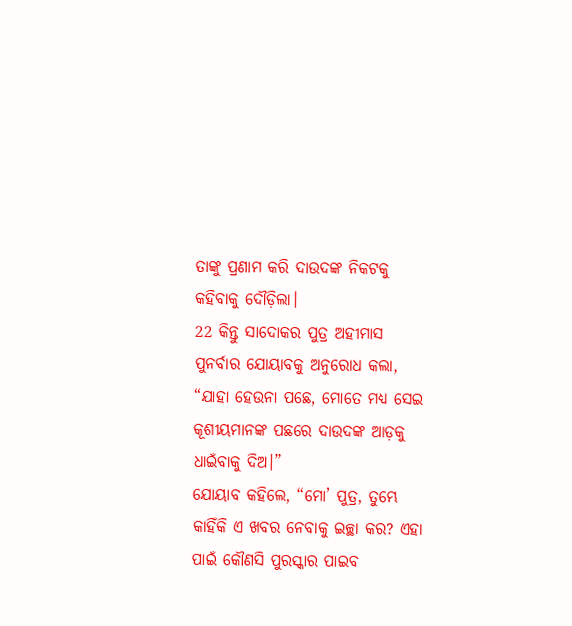ତାଙ୍କୁ ପ୍ରଣାମ କରି ଦାଉଦଙ୍କ ନିକଟକୁ କହିବାକୁ ଦୌଡ଼ିଲା।
22 କିନ୍ତୁ ସାଦୋକର ପୁତ୍ର ଅହୀମାସ ପୁନର୍ବାର ଯୋୟାବକୁ ଅନୁରୋଧ କଲା, “ଯାହା ହେଉନା ପଛେ, ମୋତେ ମଧ୍ୟ ସେଇ କୂଶୀୟମାନଙ୍କ ପଛରେ ଦାଉଦଙ୍କ ଆଡ଼କୁ ଧାଇଁବାକୁ ଦିଅ।”
ଯୋୟାବ କହିଲେ, “ମୋ’ ପୁତ୍ର, ତୁମ୍ଭେ କାହିଁକି ଏ ଖବର ନେବାକୁ ଇଚ୍ଛା କର? ଏହା ପାଇଁ କୌଣସି ପୁରସ୍କାର ପାଇବ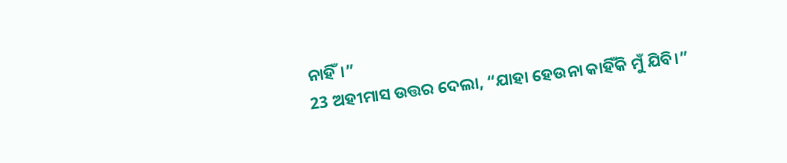ନାହିଁ।”
23 ଅହୀମାସ ଉତ୍ତର ଦେଲା, “ଯାହା ହେଉନା କାହିଁକି ମୁଁ ଯିବି।”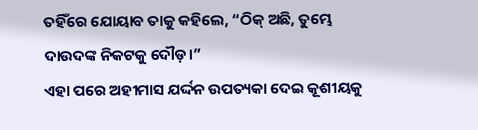ତହିଁରେ ଯୋୟାବ ତାକୁ କହିଲେ, “ଠିକ୍ ଅଛି, ତୁମ୍ଭେ ଦାଉଦଙ୍କ ନିକଟକୁ ଦୌଡ଼।”
ଏହା ପରେ ଅହୀମାସ ଯର୍ଦ୍ଦନ ଉପତ୍ୟକା ଦେଇ କୂଶୀୟକୁ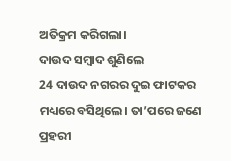ଅତିକ୍ରମ କରିଗଲା।
ଦାଉଦ ସମ୍ବାଦ ଶୁଣିଲେ
24 ଦାଉଦ ନଗରର ଦୁଇ ଫାଟକର ମଧ୍ୟରେ ବସିଥିଲେ। ତା’ପରେ ଜଣେ ପ୍ରହରୀ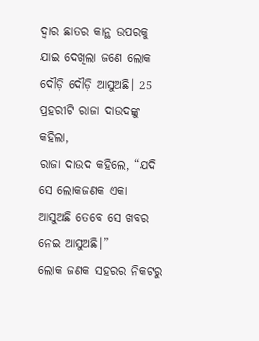ଦ୍ୱାର ଛାତର କାନ୍ଥ ଉପରକୁ ଯାଇ ଦେଖିଲା ଜଣେ ଲୋକ ଦୌଡ଼ି ଦୌଡ଼ି ଆସୁଅଛି। 25 ପ୍ରହରୀଟି ରାଜା ଦାଉଦଙ୍କୁ କହିଲା,
ରାଜା ଦାଉଦ କହିଲେ, “ଯଦି ସେ ଲୋକଜଣକ ଏକା ଆସୁଅଛି ତେବେ ସେ ଖବର ନେଇ ଆସୁଅଛି।”
ଲୋକ ଜଣକ ସହରର ନିକଟରୁ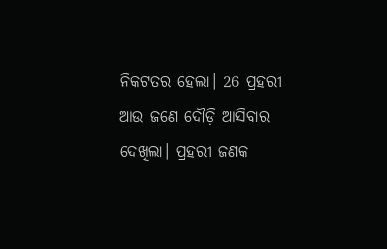ନିକଟତର ହେଲା। 26 ପ୍ରହରୀ ଆଉ ଜଣେ ଦୌଡ଼ି ଆସିବାର ଦେଖିଲା। ପ୍ରହରୀ ଜଣକ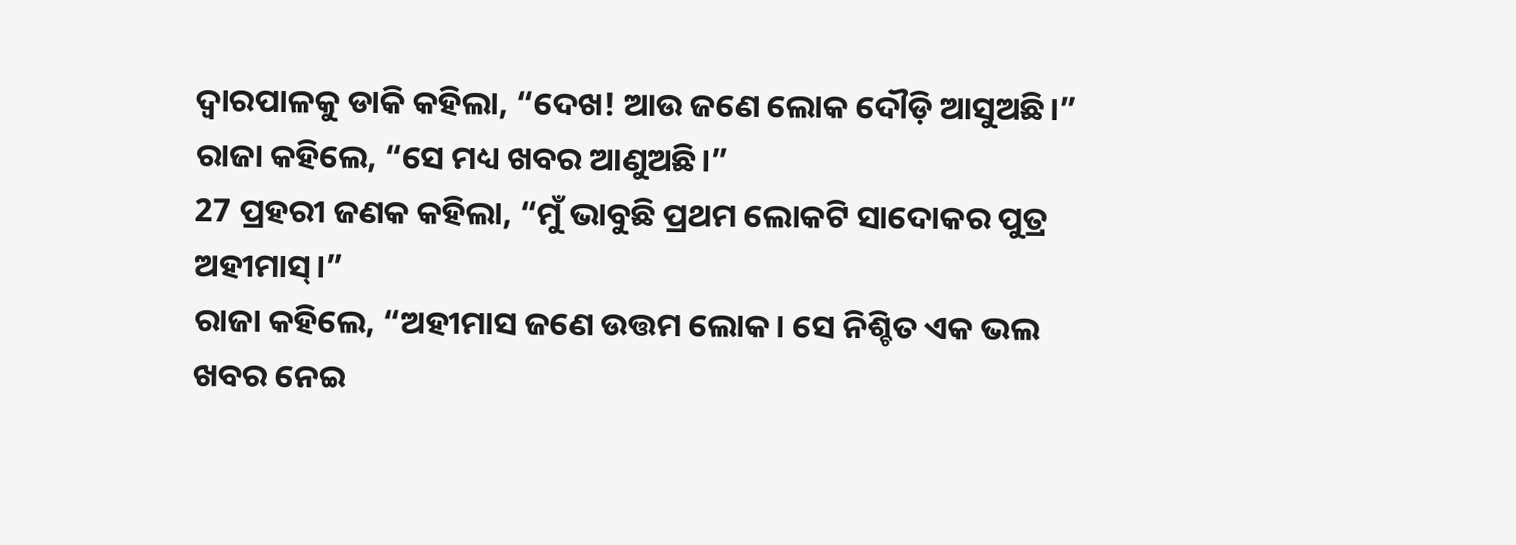ଦ୍ୱାରପାଳକୁ ଡାକି କହିଲା, “ଦେଖ! ଆଉ ଜଣେ ଲୋକ ଦୌଡ଼ି ଆସୁଅଛି।”
ରାଜା କହିଲେ, “ସେ ମଧ୍ୟ ଖବର ଆଣୁଅଛି।”
27 ପ୍ରହରୀ ଜଣକ କହିଲା, “ମୁଁ ଭାବୁଛି ପ୍ରଥମ ଲୋକଟି ସାଦୋକର ପୁତ୍ର ଅହୀମାସ୍।”
ରାଜା କହିଲେ, “ଅହୀମାସ ଜଣେ ଉତ୍ତମ ଲୋକ। ସେ ନିଶ୍ଚିତ ଏକ ଭଲ ଖବର ନେଇ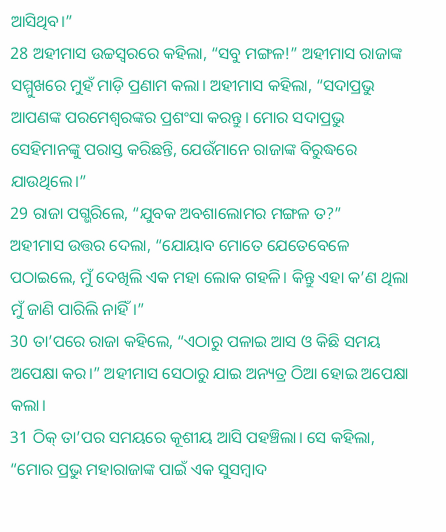ଆସିଥିବ।”
28 ଅହୀମାସ ଉଚ୍ଚସ୍ୱରରେ କହିଲା, “ସବୁ ମଙ୍ଗଳ!” ଅହୀମାସ ରାଜାଙ୍କ ସମ୍ମୁଖରେ ମୁହଁ ମାଡ଼ି ପ୍ରଣାମ କଲା। ଅହୀମାସ କହିଲା, “ସଦାପ୍ରଭୁ ଆପଣଙ୍କ ପରମେଶ୍ୱରଙ୍କର ପ୍ରଶଂସା କରନ୍ତୁ। ମୋର ସଦାପ୍ରଭୁ ସେହିମାନଙ୍କୁ ପରାସ୍ତ କରିଛନ୍ତି, ଯେଉଁମାନେ ରାଜାଙ୍କ ବିରୁଦ୍ଧରେ ଯାଉଥିଲେ।”
29 ରାଜା ପଗ୍ଭରିଲେ, “ଯୁବକ ଅବଶାଲୋମର ମଙ୍ଗଳ ତ?”
ଅହୀମାସ ଉତ୍ତର ଦେଲା, “ଯୋୟାବ ମୋତେ ଯେତେବେଳେ ପଠାଇଲେ, ମୁଁ ଦେଖିଲି ଏକ ମହା ଲୋକ ଗହଳି। କିନ୍ତୁ ଏହା କ’ଣ ଥିଲା ମୁଁ ଜାଣି ପାରିଲି ନାହିଁ।”
30 ତା’ପରେ ରାଜା କହିଲେ, “ଏଠାରୁ ପଳାଇ ଆସ ଓ କିଛି ସମୟ ଅପେକ୍ଷା କର।” ଅହୀମାସ ସେଠାରୁ ଯାଇ ଅନ୍ୟତ୍ର ଠିଆ ହୋଇ ଅପେକ୍ଷା କଲା।
31 ଠିକ୍ ତା’ପର ସମୟରେ କୂଶୀୟ ଆସି ପହଞ୍ଚିଲା। ସେ କହିଲା, “ମୋର ପ୍ରଭୁ ମହାରାଜାଙ୍କ ପାଇଁ ଏକ ସୁସମ୍ବାଦ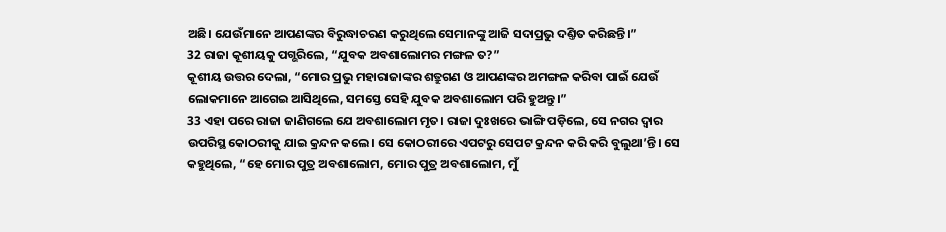ଅଛି। ଯେଉଁମାନେ ଆପଣଙ୍କର ବିରୁଦ୍ଧାଚରଣ କରୁଥିଲେ ସେମାନଙ୍କୁ ଆଜି ସଦାପ୍ରଭୁ ଦଣ୍ତିତ କରିଛନ୍ତି।”
32 ରାଜା କୂଶୀୟକୁ ପଗ୍ଭରିଲେ, “ଯୁବକ ଅବଶାଲୋମର ମଙ୍ଗଳ ତ?”
କୂଶୀୟ ଉତ୍ତର ଦେଲା, “ମୋର ପ୍ରଭୁ ମହାରାଜାଙ୍କର ଶତ୍ରୁଗଣ ଓ ଆପଣଙ୍କର ଅମଙ୍ଗଳ କରିବା ପାଇଁ ଯେଉଁ ଲୋକମାନେ ଆଗେଇ ଆସିଥିଲେ, ସମସ୍ତେ ସେହି ଯୁବକ ଅବଶାଲୋମ ପରି ହୁଅନ୍ତୁ।”
33 ଏହା ପରେ ରାଜା ଜାଣିଗଲେ ଯେ ଅବଶାଲୋମ ମୃତ। ରାଜା ଦୁଃଖରେ ଭାଙ୍ଗି ପଡ଼ିଲେ, ସେ ନଗର ଦ୍ୱାର ଉପରିସ୍ଥ କୋଠରୀକୁ ଯାଇ କ୍ରନ୍ଦନ କଲେ। ସେ କୋଠରୀରେ ଏପଟରୁ ସେପଟ କ୍ରନ୍ଦନ କରି କରି ବୁଲୁଥା’ନ୍ତି। ସେ କହୁଥିଲେ, “ହେ ମୋର ପୁତ୍ର ଅବଶାଲୋମ, ମୋର ପୁତ୍ର ଅବଶାଲୋମ, ମୁଁ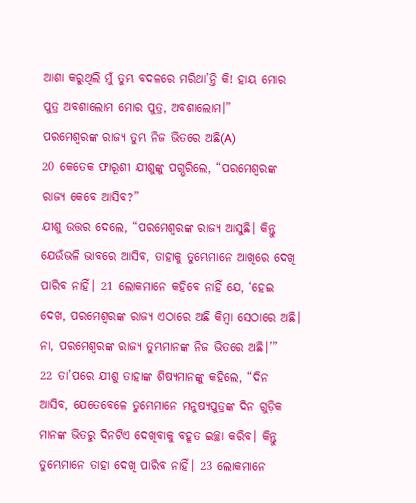ଆଶା କରୁଥିଲି ମୁଁ ତୁମ୍ଭ ବଦଳରେ ମରିଥା’ନ୍ତି କି! ହାୟ ମୋର ପୁତ୍ର ଅବଶାଲୋମ ମୋର ପୁତ୍ର, ଅବଶାଲୋମ।”
ପରମେଶ୍ୱରଙ୍କ ରାଜ୍ୟ ତୁମ୍ଭ ନିଜ ଭିତରେ ଅଛି(A)
20 କେତେକ ଫାରୂଶୀ ଯୀଶୁଙ୍କୁ ପଗ୍ଭରିଲେ, “ପରମେଶ୍ୱରଙ୍କ ରାଜ୍ୟ କେବେ ଆସିବ?”
ଯୀଶୁ ଉତ୍ତର ଦେଲେ, “ପରମେଶ୍ୱରଙ୍କ ରାଜ୍ୟ ଆସୁଛି। କିନ୍ତୁ ଯେଉଁଭଳି ଭାବରେ ଆସିବ, ତାହାକୁ ତୁମ୍ଭେମାନେ ଆଖିରେ ଦେଖି ପାରିବ ନାହିଁ। 21 ଲୋକମାନେ କହିବେ ନାହିଁ ଯେ, ‘ହେଇ ଦେଖ, ପରମେଶ୍ୱରଙ୍କ ରାଜ୍ୟ ଏଠାରେ ଅଛି କିମ୍ବା ସେଠାରେ ଅଛି। ନା, ପରମେଶ୍ୱରଙ୍କ ରାଜ୍ୟ ତୁମ୍ଭମାନଙ୍କ ନିଜ ଭିତରେ ଅଛି।’”
22 ତା’ପରେ ଯୀଶୁ ତାହାଙ୍କ ଶିଷ୍ୟମାନଙ୍କୁ କହିଲେ, “ଦିନ ଆସିବ, ଯେତେବେଳେ ତୁମ୍ଭେମାନେ ମନୁଷ୍ୟପୁତ୍ରଙ୍କ ଦିନ ଗୁଡ଼ିକ ମାନଙ୍କ ଭିତରୁ ଦିନଟିଏ ଦେଖିବାକୁ ବହୂତ ଇଚ୍ଛା କରିବ। କିନ୍ତୁ ତୁମ୍ଭେମାନେ ତାହା ଦେଖି ପାରିବ ନାହିଁ। 23 ଲୋକମାନେ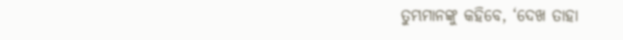ତୁମ୍ଭମାନଙ୍କୁ କହିବେ, ‘ଦେଖ ତାହା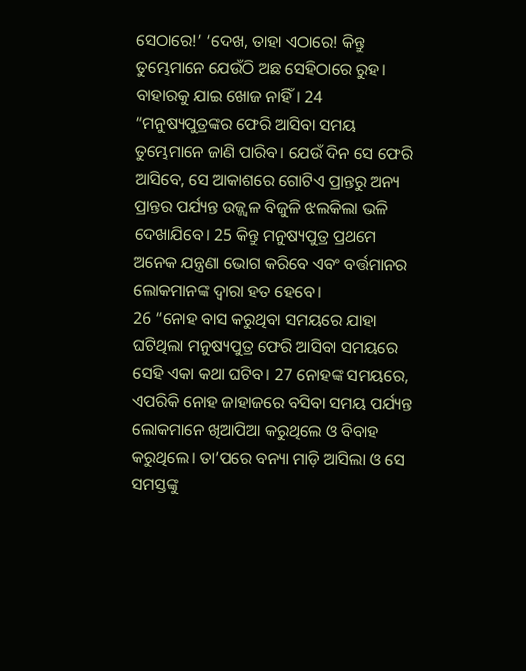ସେଠାରେ!’ ‘ଦେଖ, ତାହା ଏଠାରେ! କିନ୍ତୁ ତୁମ୍ଭେମାନେ ଯେଉଁଠି ଅଛ ସେହିଠାରେ ରୁହ। ବାହାରକୁ ଯାଇ ଖୋଜ ନାହିଁ। 24 “ମନୁଷ୍ୟପୁତ୍ରଙ୍କର ଫେରି ଆସିବା ସମୟ ତୁମ୍ଭେମାନେ ଜାଣି ପାରିବ। ଯେଉଁ ଦିନ ସେ ଫେରି ଆସିବେ, ସେ ଆକାଶରେ ଗୋଟିଏ ପ୍ରାନ୍ତରୁ ଅନ୍ୟ ପ୍ରାନ୍ତର ପର୍ଯ୍ୟନ୍ତ ଉଜ୍ଜ୍ୱଳ ବିଜୁଳି ଝଲକିଲା ଭଳି ଦେଖାଯିବେ। 25 କିନ୍ତୁ ମନୁଷ୍ୟପୁତ୍ର ପ୍ରଥମେ ଅନେକ ଯନ୍ତ୍ରଣା ଭୋଗ କରିବେ ଏବଂ ବର୍ତ୍ତମାନର ଲୋକମାନଙ୍କ ଦ୍ୱାରା ହତ ହେବେ।
26 “ନୋହ ବାସ କରୁଥିବା ସମୟରେ ଯାହା ଘଟିଥିଲା ମନୁଷ୍ୟପୁତ୍ର ଫେରି ଆସିବା ସମୟରେ ସେହି ଏକା କଥା ଘଟିବ। 27 ନୋହଙ୍କ ସମୟରେ, ଏପରିକି ନୋହ ଜାହାଜରେ ବସିବା ସମୟ ପର୍ଯ୍ୟନ୍ତ ଲୋକମାନେ ଖିଆପିଆ କରୁଥିଲେ ଓ ବିବାହ କରୁଥିଲେ। ତା’ପରେ ବନ୍ୟା ମାଡ଼ି ଆସିଲା ଓ ସେ ସମସ୍ତଙ୍କୁ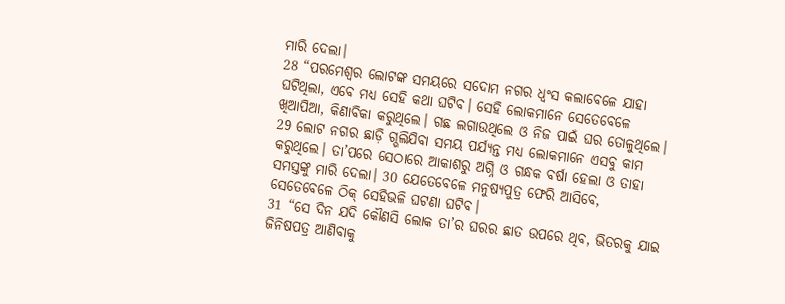ମାରି ଦେଲା।
28 “ପରମେଶ୍ୱର ଲୋଟଙ୍କ ସମୟରେ ସଦୋମ ନଗର ଧ୍ୱଂସ କଲାବେଳେ ଯାହା ଘଟିଥିଲା, ଏବେ ମଧ୍ୟ ସେହି କଥା ଘଟିବ। ସେହି ଲୋକମାନେ ସେତେବେଳେ ଖିଆପିଆ, କିଣାବିକା କରୁଥିଲେ। ଗଛ ଲଗାଉଥିଲେ ଓ ନିଜ ପାଇଁ ଘର ତୋଳୁଥିଲେ। 29 ଲୋଟ ନଗର ଛାଡ଼ି ଗ୍ଭଲିଯିବା ସମୟ ପର୍ଯ୍ୟନ୍ତ ମଧ୍ୟ ଲୋକମାନେ ଏସବୁ କାମ କରୁଥିଲେ। ତା’ପରେ ସେଠାରେ ଆକାଶରୁ ଅଗ୍ନି ଓ ଗନ୍ଧକ ବର୍ଷା ହେଲା ଓ ତାହା ସମସ୍ତଙ୍କୁ ମାରି ଦେଲା। 30 ଯେତେବେଳେ ମନୁଷ୍ୟପୁତ୍ର ଫେରି ଆସିବେ, ସେତେବେଳେ ଠିକ୍ ସେହିଭଳି ଘଟଣା ଘଟିବ।
31 “ସେ ଦିନ ଯଦି କୌଣସି ଲୋକ ତା’ର ଘରର ଛାତ ଉପରେ ଥିବ, ଭିତରକୁ ଯାଇ ଜିନିଷପତ୍ର ଆଣିବାକୁ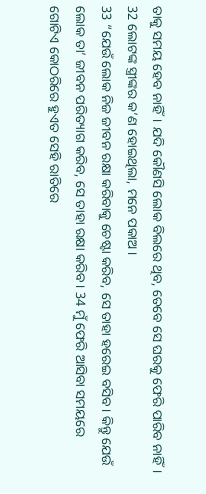ତାକୁ ସମୟ ହେବ ନାହିଁ। ଯଦି କୌଣସି ଲୋକ ବିଲରେ ଥିବ, ତେବେ ସେ ଘରକୁ ଫେରି ପାରିବ ନାହିଁ। 32 ଲୋଟଙ୍କ ସ୍ତ୍ରୀଙ୍କର କ’ଣ ହୋଇଥିଲା, ମନେ ପକାଅ।
33 “ଯେଉଁ ଲୋକ ନିଜ ଜୀବନ ରକ୍ଷା କରିବାକୁ ଚେଷ୍ଟା କରିବ, ସେ ତାହା ହରେଇ ବସିବ। କିନ୍ତୁ ଯେଉଁ ଲୋକ ତା’ ଜୀବନ ପରିତ୍ୟାଗ କରିବ, ସେ ତାହା ରକ୍ଷା କରିବ। 34 ମୁଁ ଫେରି ଆସିବା ସମୟରେ ଗୋଟିଏ କୋଠରିରେ ହୁଏତ ସେହି ରାତିରେ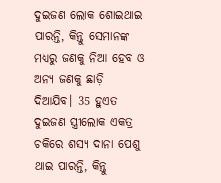ଦୁଇଜଣ ଲୋକ ଶୋଇଥାଇ ପାରନ୍ତି, କିନ୍ତୁ ସେମାନଙ୍କ ମଧ୍ୟରୁ ଜଣକୁ ନିଆ ହେବ ଓ ଅନ୍ୟ ଜଣକୁ ଛାଡ଼ି ଦିଆଯିବ। 35 ହୁଏତ ଦୁଇଜଣ ସ୍ତ୍ରୀଲୋକ ଏକତ୍ର ଚକିରେ ଶସ୍ୟ ଦାନା ପେଶୁ ଥାଇ ପାରନ୍ତି, କିନ୍ତୁ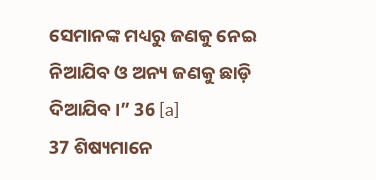ସେମାନଙ୍କ ମଧ୍ୟରୁ ଜଣକୁ ନେଇ ନିଆଯିବ ଓ ଅନ୍ୟ ଜଣକୁ ଛାଡ଼ି ଦିଆଯିବ।” 36 [a]
37 ଶିଷ୍ୟମାନେ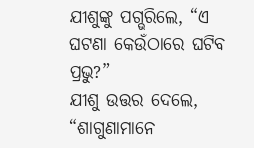ଯୀଶୁଙ୍କୁ ପଗ୍ଭରିଲେ, “ଏ ଘଟଣା କେଉଁଠାରେ ଘଟିବ ପ୍ରଭୁ?”
ଯୀଶୁ ଉତ୍ତର ଦେଲେ, “ଶାଗୁଣାମାନେ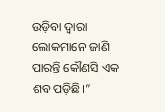ଉଡ଼ିବା ଦ୍ୱାରା ଲୋକମାନେ ଜାଣି ପାରନ୍ତି କୌଣସି ଏକ ଶବ ପଡ଼ିଛି।”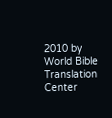2010 by World Bible Translation Center